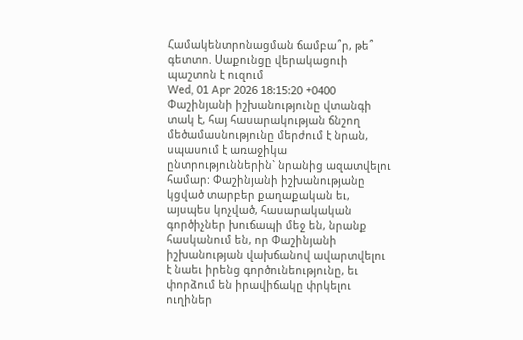Համակենտրոնացման ճամբա՞ր, թե՞ գետտո. Սաքունցը վերակացուի պաշտոն է ուզում
Wed, 01 Apr 2026 18:15:20 +0400
Փաշինյանի իշխանությունը վտանգի տակ է, հայ հասարակության ճնշող մեծամասնությունը մերժում է նրան, սպասում է առաջիկա ընտրություններին` նրանից ազատվելու համար: Փաշինյանի իշխանությանը կցված տարբեր քաղաքական եւ, այսպես կոչված, հասարակական գործիչներ խուճապի մեջ են, նրանք հասկանում են, որ Փաշինյանի իշխանության վախճանով ավարտվելու է նաեւ իրենց գործունեությունը, եւ փորձում են իրավիճակը փրկելու ուղիներ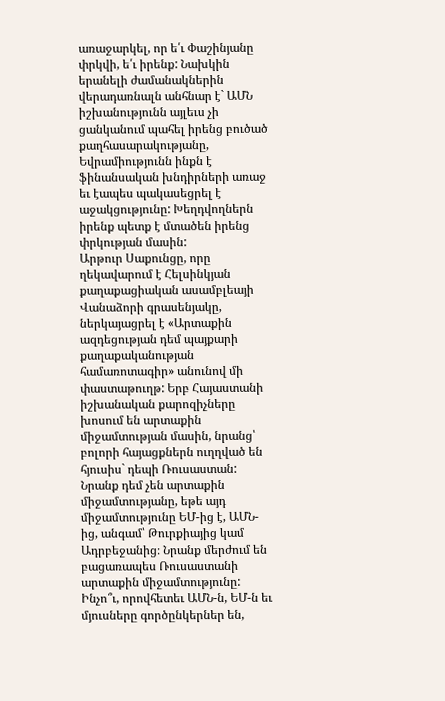առաջարկել, որ ե՛ւ Փաշինյանը փրկվի, ե՛ւ իրենք: Նախկին երանելի ժամանակներին վերադառնալն անհնար է` ԱՄՆ իշխանությունն այլեւս չի ցանկանում պահել իրենց բուծած քաղհասարակությանը, Եվրամիությունն ինքն է ֆինանսական խնդիրների առաջ եւ էապես պակասեցրել է աջակցությունը: Խեղդվողներն իրենք պետք է մտածեն իրենց փրկության մասին:
Արթուր Սաքունցը, որը ղեկավարում է Հելսինկյան քաղաքացիական ասամբլեայի Վանաձորի գրասենյակը, ներկայացրել է «Արտաքին ազդեցության դեմ պայքարի քաղաքականության համառոտագիր» անունով մի փաստաթուղթ: Երբ Հայաստանի իշխանական քարոզիչները խոսում են արտաքին միջամտության մասին, նրանց՝ բոլորի հայացքներն ուղղված են հյուսիս` դեպի Ռուսաստան: Նրանք դեմ չեն արտաքին միջամտությանը, եթե այդ միջամտությունը ԵՄ-ից է, ԱՄՆ-ից, անգամ՝ Թուրքիայից կամ Ադրբեջանից։ Նրանք մերժում են բացառապես Ռուսաստանի արտաքին միջամտությունը: Ինչո՞ւ, որովհետեւ ԱՄՆ-ն, ԵՄ-ն եւ մյուսները գործընկերներ են,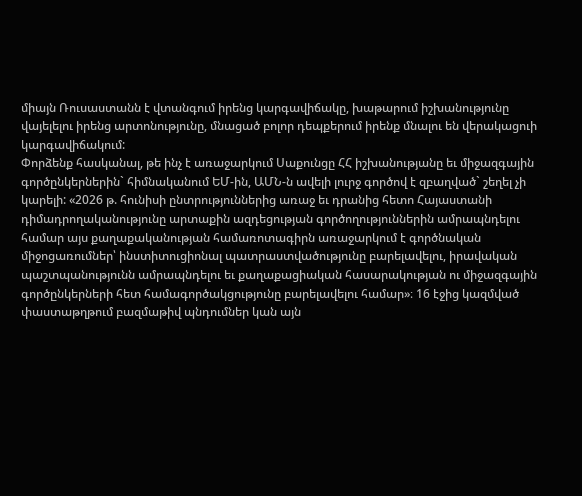միայն Ռուսաստանն է վտանգում իրենց կարգավիճակը, խաթարում իշխանությունը վայելելու իրենց արտոնությունը, մնացած բոլոր դեպքերում իրենք մնալու են վերակացուի կարգավիճակում:
Փորձենք հասկանալ, թե ինչ է առաջարկում Սաքունցը ՀՀ իշխանությանը եւ միջազգային գործընկերներին` հիմնականում ԵՄ-ին, ԱՄՆ-ն ավելի լուրջ գործով է զբաղված` շեղել չի կարելի: «2026 թ. հունիսի ընտրություններից առաջ եւ դրանից հետո Հայաստանի դիմադրողականությունը արտաքին ազդեցության գործողություններին ամրապնդելու համար այս քաղաքականության համառոտագիրն առաջարկում է գործնական միջոցառումներ՝ ինստիտուցիոնալ պատրաստվածությունը բարելավելու, իրավական պաշտպանությունն ամրապնդելու եւ քաղաքացիական հասարակության ու միջազգային գործընկերների հետ համագործակցությունը բարելավելու համար»։ 16 էջից կազմված փաստաթղթում բազմաթիվ պնդումներ կան այն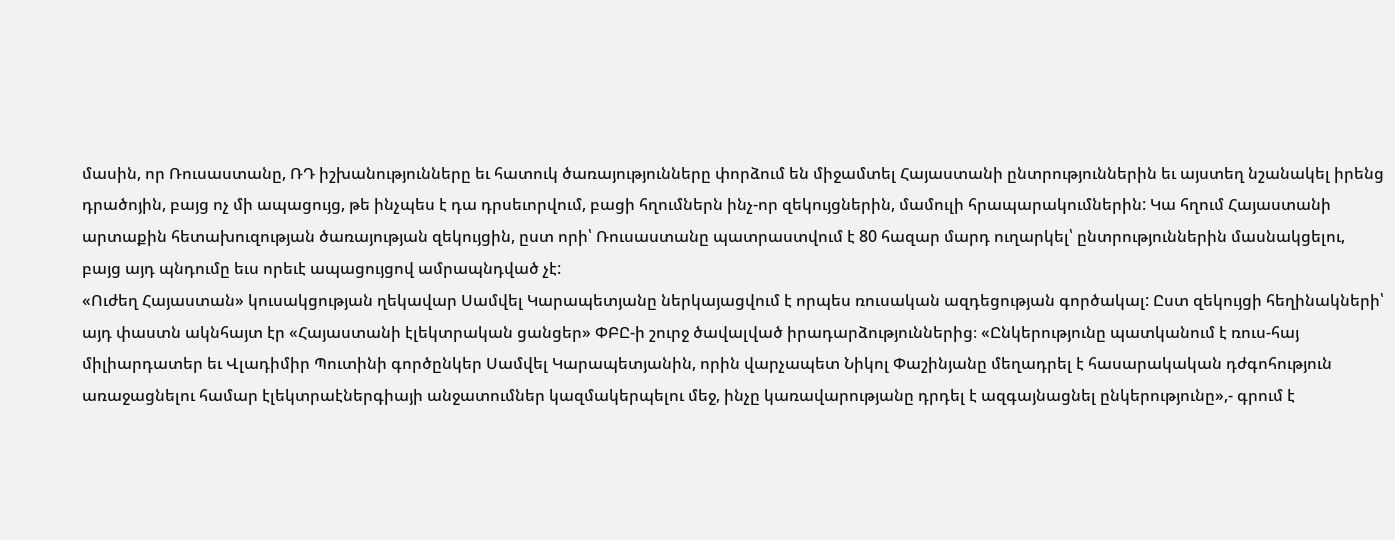մասին, որ Ռուսաստանը, ՌԴ իշխանությունները եւ հատուկ ծառայությունները փորձում են միջամտել Հայաստանի ընտրություններին եւ այստեղ նշանակել իրենց դրածոյին, բայց ոչ մի ապացույց, թե ինչպես է դա դրսեւորվում, բացի հղումներն ինչ-որ զեկույցներին, մամուլի հրապարակումներին: Կա հղում Հայաստանի արտաքին հետախուզության ծառայության զեկույցին, ըստ որի՝ Ռուսաստանը պատրաստվում է 80 հազար մարդ ուղարկել՝ ընտրություններին մասնակցելու, բայց այդ պնդումը եւս որեւէ ապացույցով ամրապնդված չէ:
«Ուժեղ Հայաստան» կուսակցության ղեկավար Սամվել Կարապետյանը ներկայացվում է որպես ռուսական ազդեցության գործակալ: Ըստ զեկույցի հեղինակների՝ այդ փաստն ակնհայտ էր «Հայաստանի էլեկտրական ցանցեր» ՓԲԸ-ի շուրջ ծավալված իրադարձություններից։ «Ընկերությունը պատկանում է ռուս-հայ միլիարդատեր եւ Վլադիմիր Պուտինի գործընկեր Սամվել Կարապետյանին, որին վարչապետ Նիկոլ Փաշինյանը մեղադրել է հասարակական դժգոհություն առաջացնելու համար էլեկտրաէներգիայի անջատումներ կազմակերպելու մեջ, ինչը կառավարությանը դրդել է ազգայնացնել ընկերությունը»,- գրում է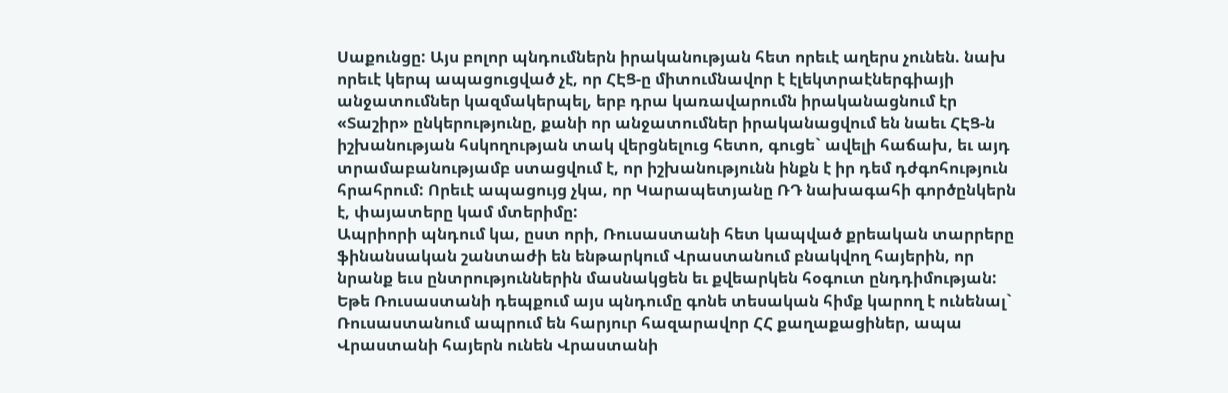Սաքունցը: Այս բոլոր պնդումներն իրականության հետ որեւէ աղերս չունեն. նախ որեւէ կերպ ապացուցված չէ, որ ՀԷՑ-ը միտումնավոր է էլեկտրաէներգիայի անջատումներ կազմակերպել, երբ դրա կառավարումն իրականացնում էր «Տաշիր» ընկերությունը, քանի որ անջատումներ իրականացվում են նաեւ ՀԷՑ-ն իշխանության հսկողության տակ վերցնելուց հետո, գուցե` ավելի հաճախ, եւ այդ տրամաբանությամբ ստացվում է, որ իշխանությունն ինքն է իր դեմ դժգոհություն հրահրում: Որեւէ ապացույց չկա, որ Կարապետյանը ՌԴ նախագահի գործընկերն է, փայատերը կամ մտերիմը:
Ապրիորի պնդում կա, ըստ որի, Ռուսաստանի հետ կապված քրեական տարրերը ֆինանսական շանտաժի են ենթարկում Վրաստանում բնակվող հայերին, որ նրանք եւս ընտրություններին մասնակցեն եւ քվեարկեն հօգուտ ընդդիմության: Եթե Ռուսաստանի դեպքում այս պնդումը գոնե տեսական հիմք կարող է ունենալ` Ռուսաստանում ապրում են հարյուր հազարավոր ՀՀ քաղաքացիներ, ապա Վրաստանի հայերն ունեն Վրաստանի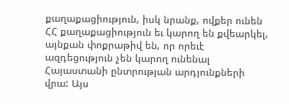քաղաքացիություն, իսկ նրանք, ովքեր ունեն ՀՀ քաղաքացիություն եւ կարող են քվեարկել, այնքան փոքրաթիվ են, որ որեւէ ազդեցություն չեն կարող ունենալ Հայաստանի ընտրության արդյունքների վրա: Այս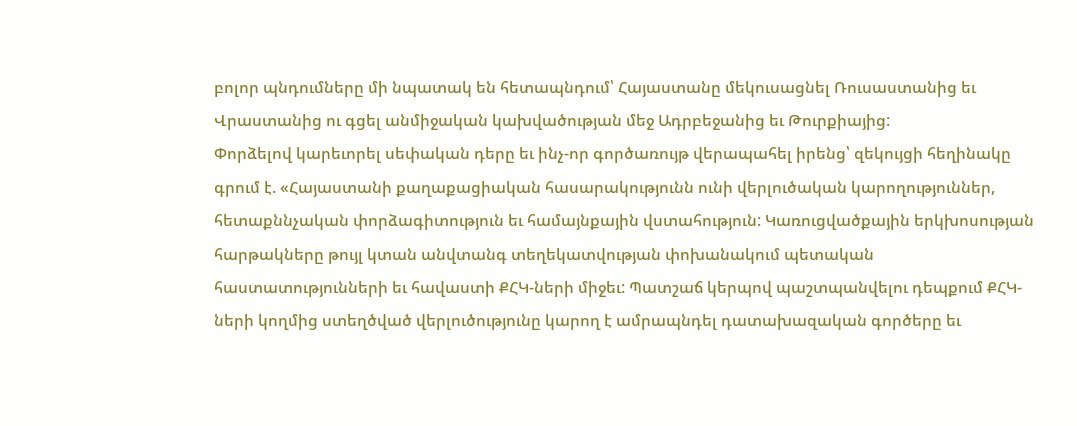բոլոր պնդումները մի նպատակ են հետապնդում՝ Հայաստանը մեկուսացնել Ռուսաստանից եւ Վրաստանից ու գցել անմիջական կախվածության մեջ Ադրբեջանից եւ Թուրքիայից:
Փորձելով կարեւորել սեփական դերը եւ ինչ-որ գործառույթ վերապահել իրենց՝ զեկույցի հեղինակը գրում է. «Հայաստանի քաղաքացիական հասարակությունն ունի վերլուծական կարողություններ, հետաքննչական փորձագիտություն եւ համայնքային վստահություն: Կառուցվածքային երկխոսության հարթակները թույլ կտան անվտանգ տեղեկատվության փոխանակում պետական հաստատությունների եւ հավաստի ՔՀԿ-ների միջեւ: Պատշաճ կերպով պաշտպանվելու դեպքում ՔՀԿ-ների կողմից ստեղծված վերլուծությունը կարող է ամրապնդել դատախազական գործերը եւ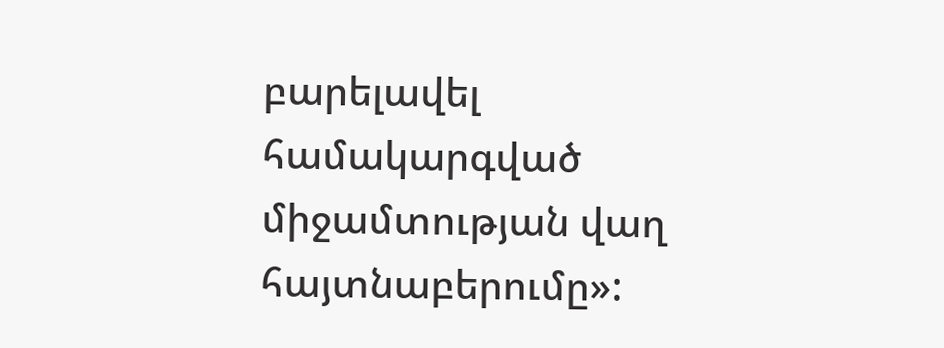բարելավել համակարգված միջամտության վաղ հայտնաբերումը»: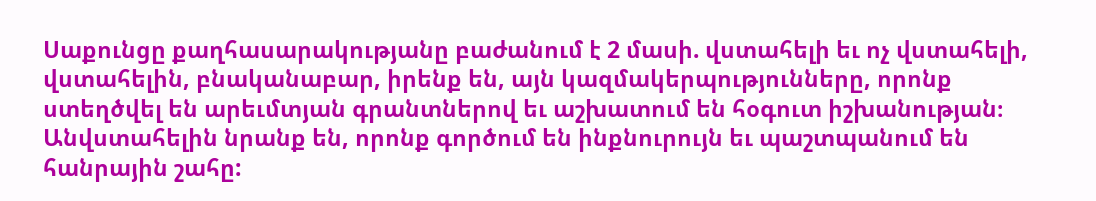Սաքունցը քաղհասարակությանը բաժանում է 2 մասի. վստահելի եւ ոչ վստահելի, վստահելին, բնականաբար, իրենք են, այն կազմակերպությունները, որոնք ստեղծվել են արեւմտյան գրանտներով եւ աշխատում են հօգուտ իշխանության։ Անվստահելին նրանք են, որոնք գործում են ինքնուրույն եւ պաշտպանում են հանրային շահը: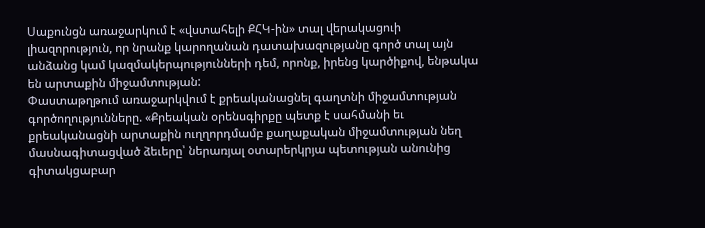Սաքունցն առաջարկում է «վստահելի ՔՀԿ-ին» տալ վերակացուի լիազորություն, որ նրանք կարողանան դատախազությանը գործ տալ այն անձանց կամ կազմակերպությունների դեմ, որոնք, իրենց կարծիքով, ենթակա են արտաքին միջամտության:
Փաստաթղթում առաջարկվում է քրեականացնել գաղտնի միջամտության գործողությունները. «Քրեական օրենսգիրքը պետք է սահմանի եւ քրեականացնի արտաքին ուղղորդմամբ քաղաքական միջամտության նեղ մասնագիտացված ձեւերը՝ ներառյալ օտարերկրյա պետության անունից գիտակցաբար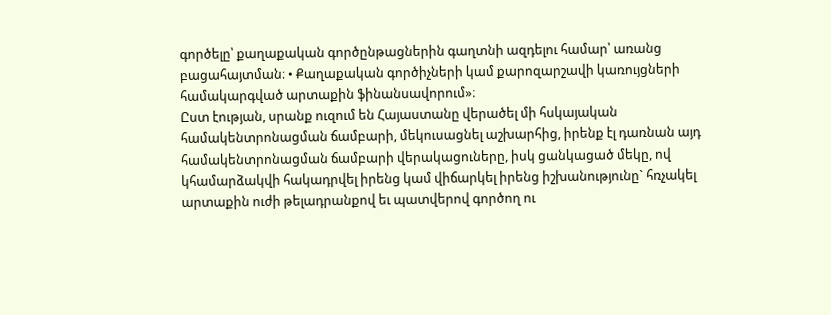գործելը՝ քաղաքական գործընթացներին գաղտնի ազդելու համար՝ առանց բացահայտման։ • Քաղաքական գործիչների կամ քարոզարշավի կառույցների համակարգված արտաքին ֆինանսավորում»։
Ըստ էության, սրանք ուզում են Հայաստանը վերածել մի հսկայական համակենտրոնացման ճամբարի, մեկուսացնել աշխարհից, իրենք էլ դառնան այդ համակենտրոնացման ճամբարի վերակացուները, իսկ ցանկացած մեկը, ով կհամարձակվի հակադրվել իրենց կամ վիճարկել իրենց իշխանությունը` հռչակել արտաքին ուժի թելադրանքով եւ պատվերով գործող ու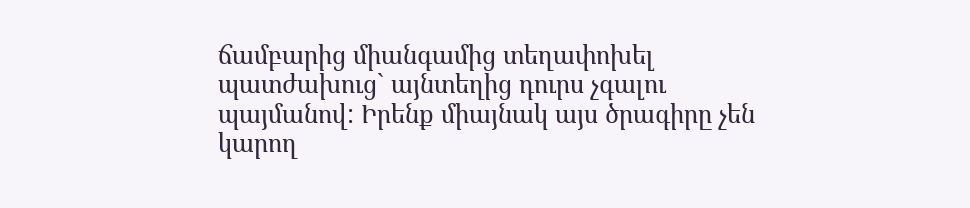ճամբարից միանգամից տեղափոխել պատժախուց` այնտեղից դուրս չգալու պայմանով: Իրենք միայնակ այս ծրագիրը չեն կարող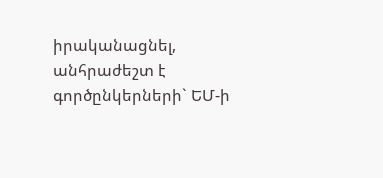իրականացնել, անհրաժեշտ է գործընկերների` ԵՄ-ի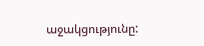աջակցությունը: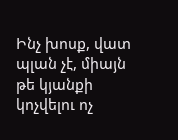Ինչ խոսք, վատ պլան չէ, միայն թե կյանքի կոչվելու ոչ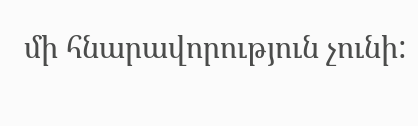մի հնարավորություն չունի: